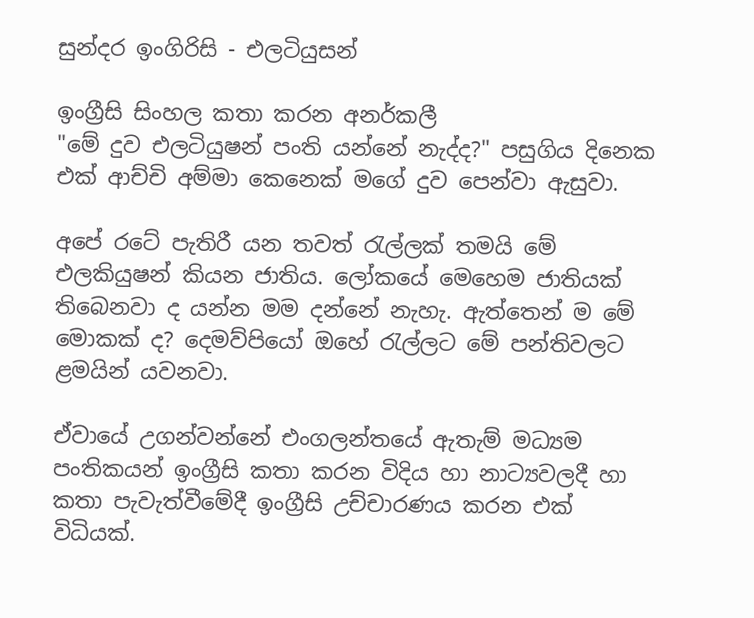සුන්දර ඉංගිරිසි - එලටියුසන්

ඉංග්‍රීසි සිංහල කතා කරන අනර්කලී
"මේ දුව එලටියුෂන් පංති යන්නේ නැද්ද?" පසුගිය දිනෙක එක් ආච්චි අම්මා කෙනෙක් මගේ දුව පෙන්වා ඇසුවා.

අපේ රටේ පැතිරී යන තවත් රැල්ලක් තමයි මේ එලකියුෂන් කියන ජාතිය. ලෝකයේ මෙහෙම ජාතියක් තිබෙනවා ද යන්න මම දන්නේ නැහැ. ඇත්තෙන් ම මේ මොකක් ද? දෙමව්පියෝ ඔහේ රැල්ලට මේ පන්තිවලට ළමයින් යවනවා.

ඒවායේ උගන්වන්නේ එංගලන්තයේ ඇතැම් මධ්‍යම පංතිකයන් ඉංග්‍රීසි කතා කරන විදිය හා නාට්‍යවලදී හා කතා පැවැත්වීමේදී ඉංග්‍රීසි උච්චාරණය කරන එක් විධියක්.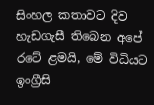සිංහල කතාවට දිව හැඩගැසී තිබෙන අපේ රටේ ළමයි, මේ විධියට ඉංග්‍රීසි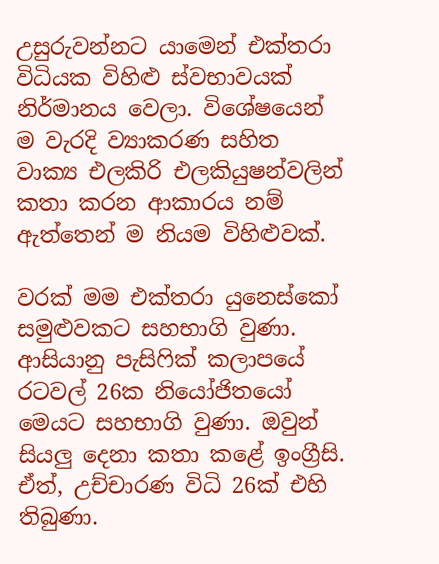උසුරුවන්නට යාමෙන් එක්තරා විධියක විහිළු ස්වභාවයක් නිර්මානය වෙලා. විශේෂයෙන් ම වැරදි ව්‍යාකරණ සහිත වාක්‍ය එලකිරි එලකියුෂන්වලින් කතා කරන ආකාරය නම් ඇත්තෙන් ම නියම විහිළුවක්.

වරක් මම එක්තරා යුනෙස්කෝ සමුළුවකට සහභාගි වුණා. ආසියානු පැසිෆික් කලාපයේ රටවල් 26ක නියෝජිතයෝ මෙයට සහභාගි වුණා. ඔවුන් සියලු දෙනා කතා කළේ ඉංග්‍රීසි. ඒත්, උච්චාරණ විධි 26ක් එහි තිබුණා.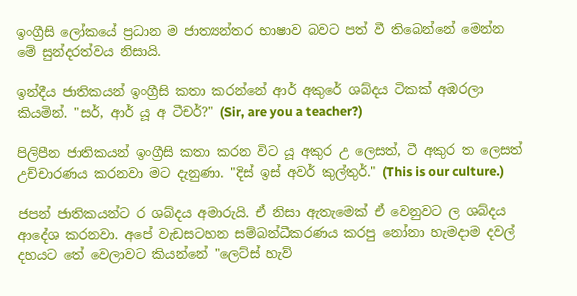ඉංග්‍රීසි ලෝකයේ ප්‍රධාන ම ජාත්‍යන්තර භාෂාව බවට පත් වී තිබෙන්නේ මෙන්න මේ සුන්දරත්වය නිසායි.

ඉන්දීය ජාතිකයන් ඉංග්‍රීසි කතා කරන්නේ ආර් අකුරේ ශබ්දය ටිකක් අඹරලා කියමින්. "සර්, ආර් යූ අ ටීචර්?" (Sir, are you a teacher?)

පිල‍ිපීන ජාතිකයන් ඉංග්‍රීසි කතා කරන විට යූ අකුර උ ලෙසත්, ටී අකුර ත ලෙසත් උච්චාරණය කරනවා මට දැනුණා. "දිස් ඉස් අවර් කුල්තුර්." (This is our culture.)

ජපන් ජාතිකයන්ට ර ශබ්දය අමාරුයි. ඒ නිසා ඇතැමෙක් ඒ වෙනුවට ල ශබ්දය ආදේශ කරනවා. අපේ වැඩසටහන සම්බන්ධීකරණය කරපු නෝනා හැමදාම දවල් දහයට තේ වෙලාවට කියන්නේ "ලෙට්ස් හැව්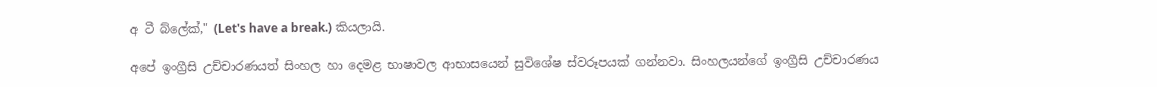අ ටී බ්ලේක්," (Let's have a break.) කියලායි.

අපේ ඉංග්‍රීසි උච්චාරණයත් සිංහල හා දෙමළ භාෂාවල ආභාසයෙන් සුවිශේෂ ස්වරූපයක් ගන්නවා. සිංහලයන්ගේ ඉංග්‍රීසි උච්චාරණය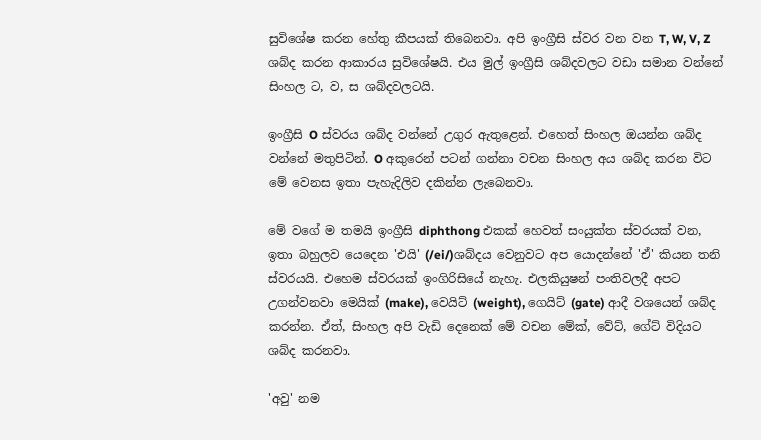සුවිශේෂ කරන හේතු කීපයක් තිබෙනවා. අපි ඉංග්‍රීසි ස්වර වන වන T, W, V, Z ශබ්ද කරන ආකාරය සුවිශේෂයි. එය මුල් ඉංග්‍රීසි ශබ්දවලට වඩා සමාන වන්නේ සිංහල ට, ව, ස ශබ්දවලටයි.

ඉංග්‍රීසි O ස්වරය ශබ්ද වන්නේ උගුර ඇතුළෙන්. එහෙත් සිංහල ඔයන්න ශබ්ද වන්නේ මතුපිටින්. O අකුරෙන් පටන් ගන්නා වචන සිංහල අය ශබ්ද කරන විට මේ වෙනස ඉතා පැහැදිලිව දකින්න ලැබෙනවා.

මේ වගේ ම තමයි ඉංග්‍රීසි diphthong එකක් හෙවත් සංයුක්ත ස්වරයක් වන, ඉතා බහුලව යෙදෙන 'එයි' (/ei/)ශබ්දය වෙනුව‍ට අප යොදන්නේ 'ඒ' කියන තනි ස්වරයයි. එහෙම ස්වරයක් ඉංගිරිසියේ නැහැ. එලකියුෂන් පංතිවලදී අපට උගන්වනවා මෙයික් (make), වෙයිට් (weight), ගෙයිට් (gate) ආදී වශයෙන් ශබ්ද කරන්න. ඒත්, සිංහල අපි වැඩි දෙනෙක් මේ වචන මේක්, වේට්, ගේට් විදියට ශබ්ද කරනවා.

'අවු' නම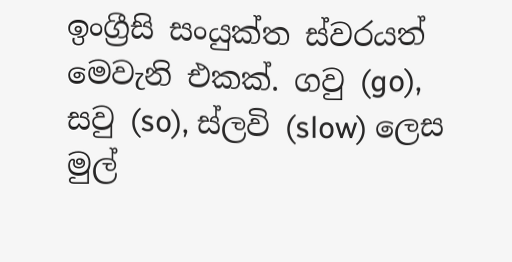ඉංග්‍රීසි සංයුක්ත ස්වරයත් මෙවැනි එකක්. ගවු (go), සවු (so), ස්ලවි (slow) ලෙස මුල්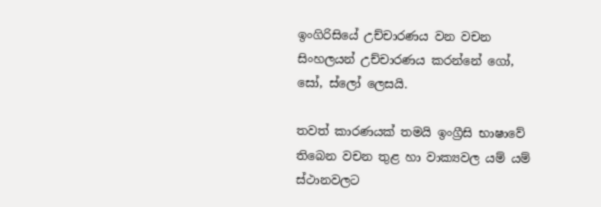ඉංගිරිසියේ උච්චාරණය වන වචන සිංහලයන් උච්චාරණය කරන්නේ ගෝ, සෝ, ස්ලෝ ලෙසයි.

තවත් කාරණයක් තමයි ඉංග්‍රීසි භාෂාවේ තිබෙන වචන තුළ හා වාක්‍යවල යම් යම් ස්ථානවලට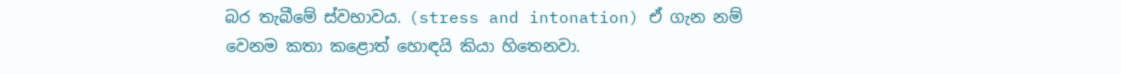බර තැබීමේ ස්වභාවය. (stress and intonation) ඒ ගැන නම් වෙනම කතා කළොත් හොඳයි කියා හිතෙනවා.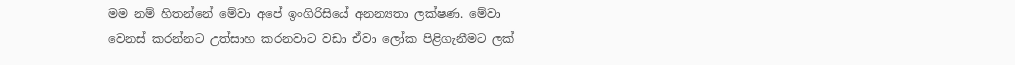මම නම් හිතන්නේ මේවා අපේ ඉංගිරිසියේ අනන්‍යතා ලක්ෂණ. මේවා වෙනස් කරන්නට උත්සාහ කරනවාට වඩා ඒවා ලෝක පිළිගැනීමට ලක්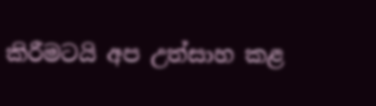කිරීමටයි අප උත්සාහ කළ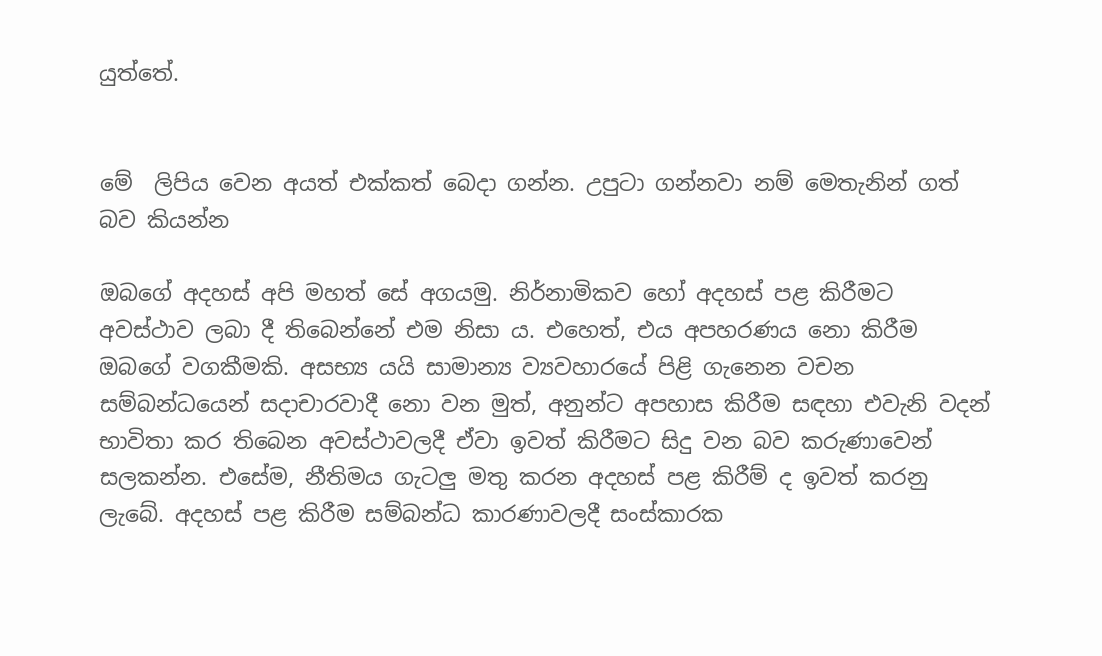යුත්තේ.


මේ  ලිපිය වෙන අයත් එක්කත් බෙදා ගන්න. උපුටා ගන්නවා නම් ‍මෙතැනින් ගත් බව කියන්න

ඔබගේ අදහස් අපි මහත් සේ අගයමු. නිර්නාමිකව හෝ අදහස් පළ කිරීමට අවස්ථාව ලබා දී තිබෙන්නේ එම නිසා ය. එහෙත්, එය අපහරණය නො කිරීම ඔබ‍ගේ වගකීමකි. අසභ්‍ය යයි සාමාන්‍ය ව්‍යවහාරයේ පිළි ගැනෙන වචන සම්බන්ධයෙන් සදාචාරවාදී නො වන මුත්, අනුන්ට අපහාස කිරීම සඳහා එවැනි වදන් භාවිතා කර තිබෙන අවස්ථාවලදී ඒවා ඉවත් කිරීමට සිදු වන බව කරුණාවෙන් සලකන්න. එසේම, නීතිමය ගැටලු මතු කරන අදහස් පළ කිරීම් ද ඉවත් කරනු ලැබේ. අදහස් පළ කිරීම සම්බන්ධ කාරණාවලදී සංස්කාරක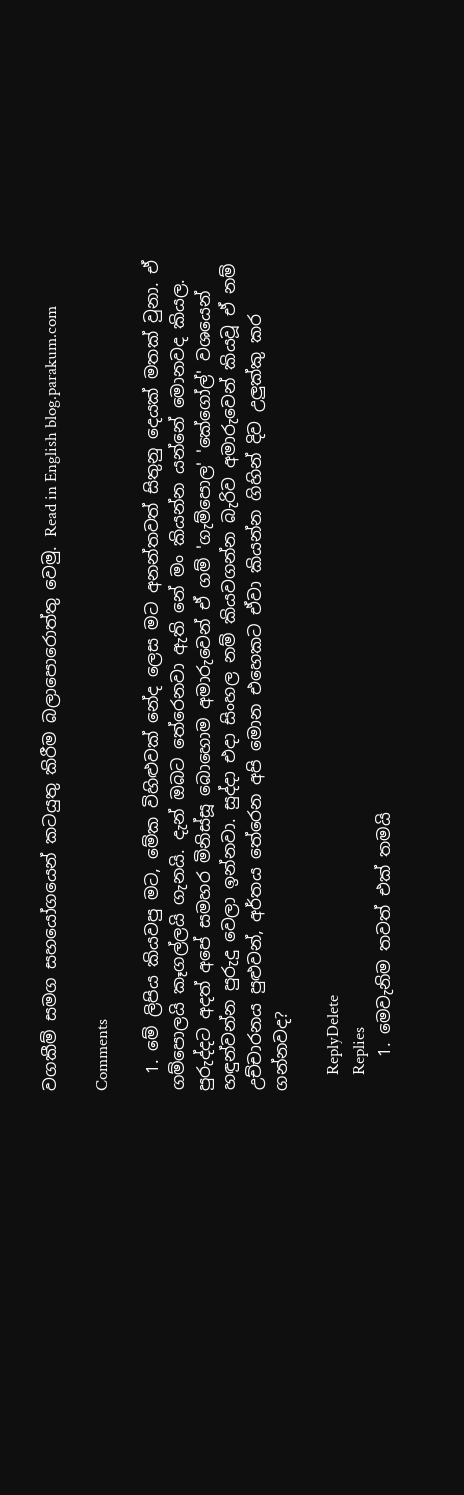වගකීම් සමග සහයෝගයෙන් කටයුතු කිරීම බලාපොරොත්තු වෙමු. Read in English blog.parakum.com

Comments

  1. මේ ලිපිය කියවපු මට, මේක විහිළුවක් නේද ලෙස මට අනන්තවත් සිතුනු දෙයක් මතක් වුනා. ඒ ගම්පොලයි කෑගල්ලයි ගැනයි. දැන් ඔබට තේරෙනවා ඇති නේ මං කියන්න යන්නේ මොනවද කියල. පුරුද්දට අදත් අපේ සමහර මිනිස්සූ බොහොම අමාරුවෙන් ඒ ගම් 'ගැම්පොල' 'කේගෝල්' වශයෙන් හඳුන්වන්න පුරුදු වෙලා ඉන්නවා. සුද්දා එදා සිංහල නම් කියවගන්න බැරිව අමාරුවෙන් කියවූ ඒ නම් උච්චාරනය පුළුවන්, අර්තය තේරෙන අපි මොන එහෙකට ඒවා කියන්න ගිහින් දිව උලුක්කු කර ගන්නවද?

    ReplyDelete
    Replies
    1. මෙවැනිම තවත් එක් තමයි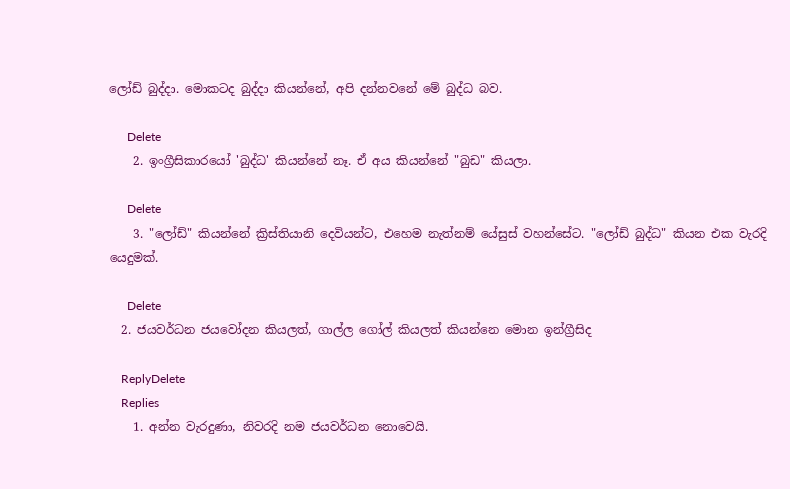ලෝඩ් බුද්දා. මොකටද බුද්දා කියන්නේ, අපි දන්නවනේ මේ බුද්ධ බව.

      Delete
    2. ඉංග්‍රීසිකාරයෝ 'බුද්ධ' කියන්නේ නෑ. ඒ අය කියන්නේ "බුඩ" කියලා.

      Delete
    3. "ලෝඩ්" කියන්නේ ක්‍රිස්තියානි දෙවියන්ට, එහෙම නැත්නම් යේසුස් වහන්සේට. "ලෝඩ් බුද්ධ" කියන එක වැරදි යෙදුමක්.

      Delete
  2. ජයවර්ධන ජයවෝදන කියලත්, ගාල්ල ගෝල් කියලත් කියන්නෙ මොන ඉන්ග්‍රීසිද

    ReplyDelete
    Replies
    1. අන්න වැරදුණා, නිවරදි නම ජයවර්ධන නොවෙයි.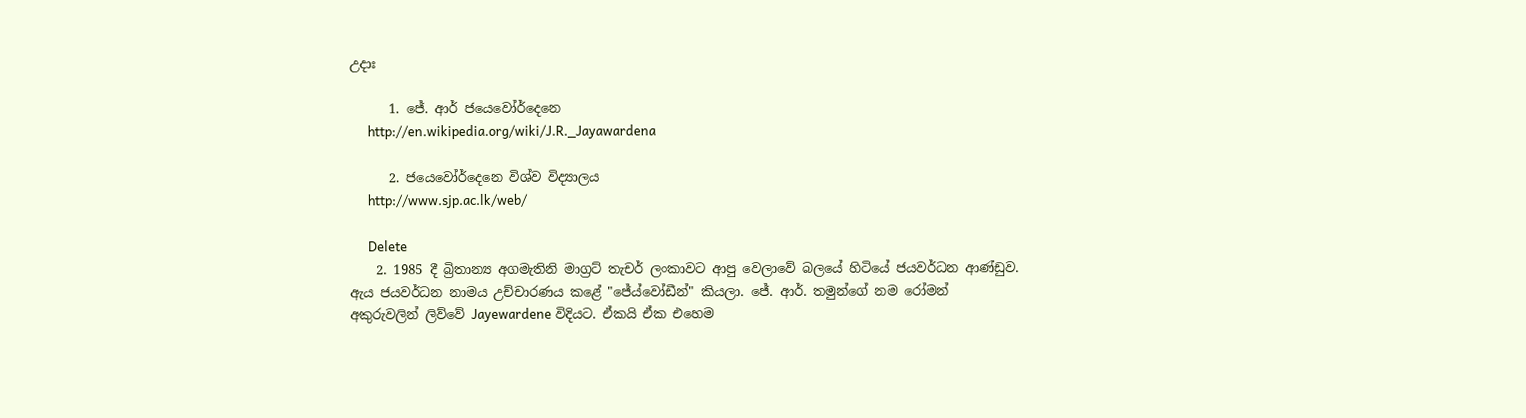උදාඃ

      1. ජේ. ආර් ජයෙවෝර්දෙනෙ
      http://en.wikipedia.org/wiki/J.R._Jayawardena

      2. ජයෙවෝර්දෙනෙ විශ්ව විද්‍යාලය
      http://www.sjp.ac.lk/web/

      Delete
    2. 1985 දී බ්‍රිතාන්‍ය අගමැතිනි මාග්‍රට් තැචර් ලංකාවට ආපු වෙලාවේ බලයේ හිටියේ ජයවර්ධන ආණ්ඩුව. ඇය ජයවර්ධන නාමය උච්චාරණය කළේ "ජේය්වෝඩීන්" කියලා. ජේ. ආර්. තමුන්ගේ නම රෝමන් අකුරුවලින් ලිව්වේ Jayewardene විදියට. ඒකයි ඒක එහෙම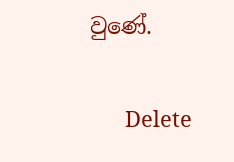වුණේ.

      Delete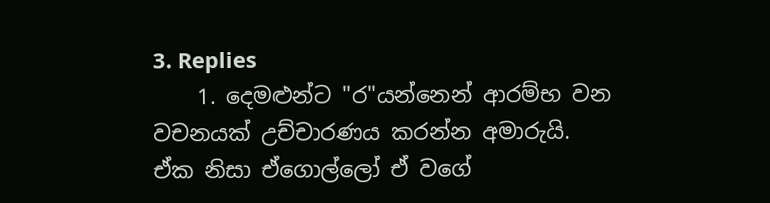3. Replies
    1. දෙමළුන්ට "ර"යන්නෙන් ආරම්භ වන වචනයක් උච්චාරණය කරන්න අමාරුයි. ඒක නිසා ඒගොල්ලෝ ඒ වගේ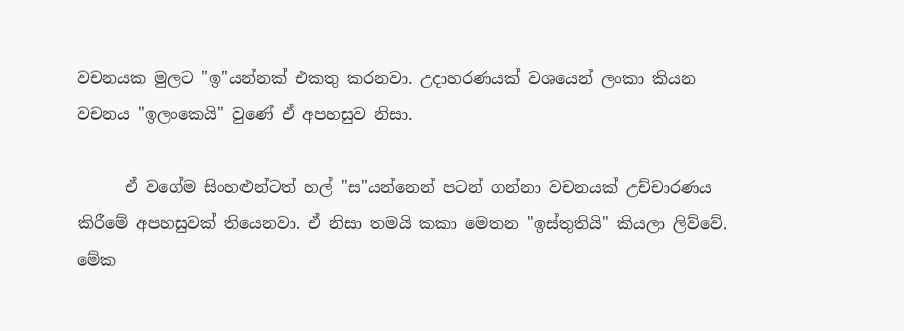වචනයක මුලට "ඉ"යන්නක් එකතු කරනවා. උදාහරණයක් වශයෙන් ලංකා කියන වචනය "ඉලංකෙයි" වුණේ ඒ අපහසුව නිසා.

      ඒ වගේම සිංහළුන්ටත් හල් "ස"යන්නෙන් පටන් ගන්නා වචනයක් උච්චාරණය කිරීමේ අපහසුවක් තියෙනවා. ඒ නිසා තමයි කකා මෙතන "ඉස්තුතියි" කියලා ලිව්වේ. මේක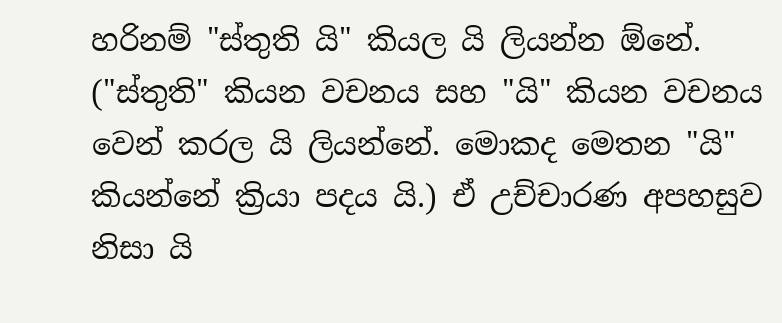හරිනම් "ස්තුති යි" කියල යි ලියන්න ඕනේ. ("ස්තුති" කියන වචනය සහ "යි" කියන වචනය වෙන් කරල යි ලියන්නේ. මොකද මෙතන "යි" කියන්නේ ක්‍රියා පදය යි.) ඒ උච්චාරණ අපහසුව නිසා යි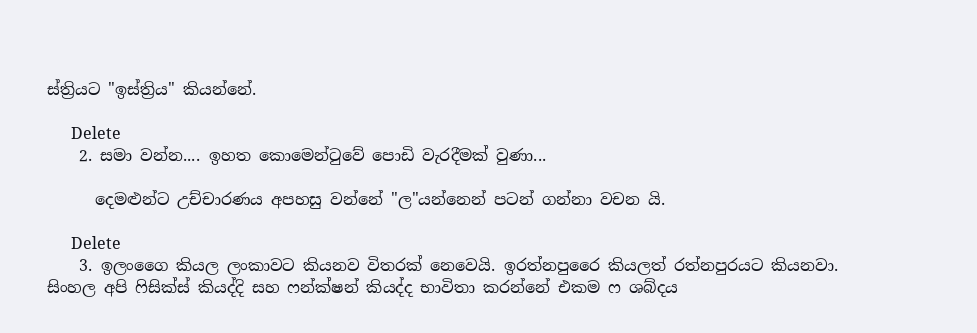ස්ත්‍රියට "ඉස්ත්‍රිය" කියන්නේ.

      Delete
    2. සමා වන්න.... ඉහත කොමෙන්ටුවේ පොඩි වැරදීමක් වුණා...

      දෙමළුන්ට උච්චාරණය අපහසු වන්නේ "ල"යන්නෙන් පටන් ගන්නා වචන යි.

      Delete
    3. ඉලංගෛ කියල ලංකාවට කියනව විතරක් නෙවෙයි. ඉරත්නපුරෛ කියලත් රත්නපුරයට කියනවා. සිංහල අපි ෆිසික්ස් කියද්දි සහ ෆන්ක්ෂන් කියද්ද භාවිතා කරන්නේ එකම ෆ ශබ්දය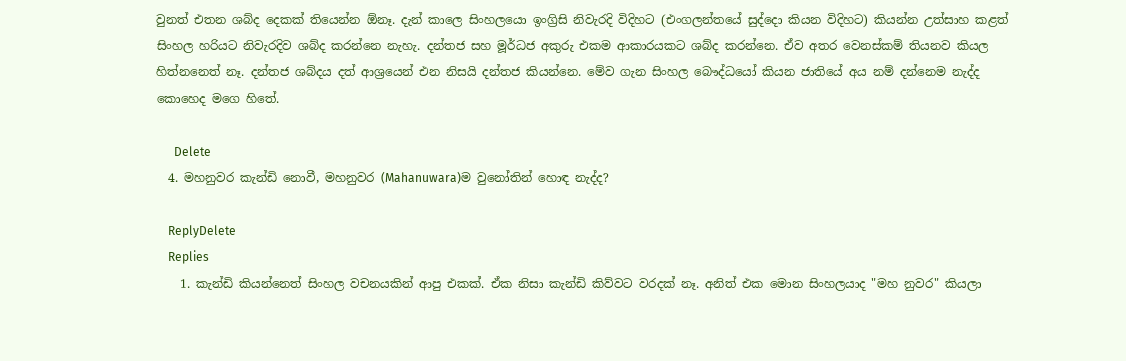වුනත් එතන ශබ්ද දෙකක් තියෙන්න ඕනෑ. දැන් කාලෙ සිංහලයො ඉංග්‍රිසි නිවැරදි විදිහට (එංගලන්තයේ සුද්දො කියන විදිහට) කියන්න උත්සාහ කළත් සිංහල හරියට නිවැරදිව ශබ්ද කරන්නෙ නැහැ. දන්තජ සහ මූර්ධජ අකුරු එකම ආකාරයකට ශබ්ද කරන්නෙ. ඒව අතර වෙනස්කම් තියනව කියල හිත්නනෙත් නෑ. දන්තජ ශබ්දය දත් ආශ්‍රයෙන් එන නිසයි දන්තජ කියන්නෙ. මේව ගැන සිංහල බෞද්ධයෝ කියන ජාතියේ අය නම් දන්නෙම නැද්ද කොහෙද මගෙ හිතේ.

      Delete
  4. මහනුවර කැන්ඩි නොවී, මහනුවර (Mahanuwara)ම වුනෝතින් හොඳ නැද්ද?

    ReplyDelete
    Replies
    1. කැන්ඩි කියන්නෙත් සිංහල වචනයකින් ආපු එකක්. ඒක නිසා කැන්ඩි කිව්වට වරදක් නෑ. අනිත් එක මොන සිංහලයාද "මහ නුවර" කියලා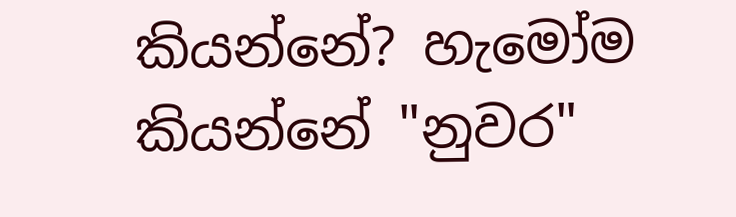කියන්නේ? හැමෝම කියන්නේ "නුවර"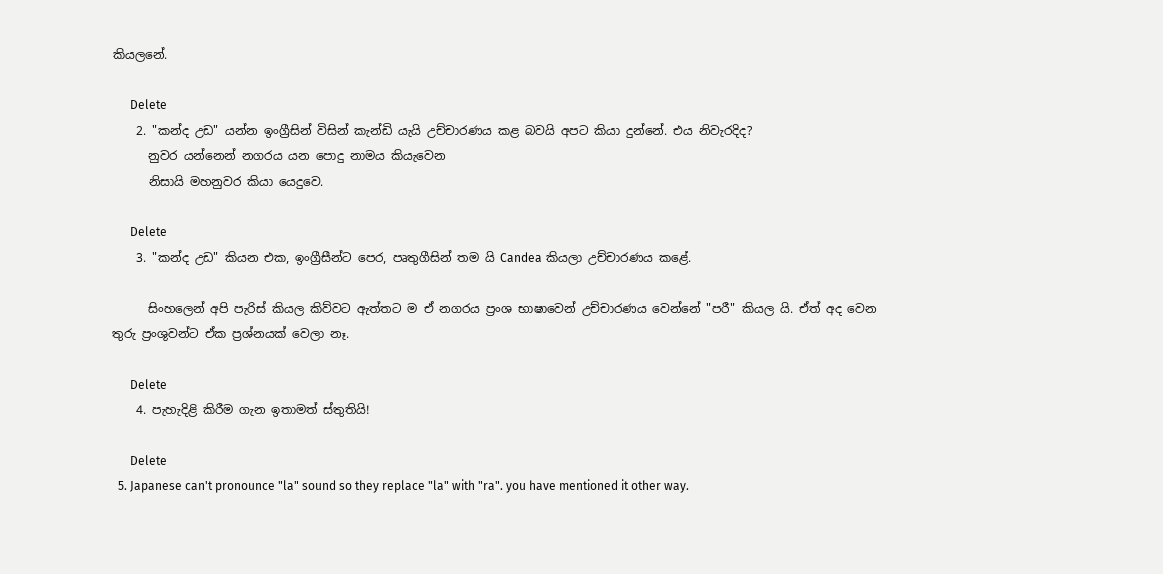කියලනේ.

      Delete
    2. "කන්ද උඩ" යන්න ඉංග්‍රීසින් විසින් කැන්ඩි යැයි උච්චාරණය කළ බවයි අපට කියා දුන්නේ. එය නිවැරදිද?
      නුවර යන්නෙන් නගරය යන පොදු නාමය කියැවෙන
      නිසායි මහනුවර කියා යෙදුවෙ.

      Delete
    3. "කන්ද උඩ" කියන එක, ඉංග්‍රීසීන්ට පෙර, පෘතුගීසින් තම යි Candea කියලා උච්චාරණය කළේ.

      සිංහලෙන් අපි පැරිස් කියල කිව්වට ඇත්තට ම ඒ නගරය ප්‍රංශ භාෂාවෙන් උච්චාරණය වෙන්නේ "පරී" කියල යි. ඒත් අද වෙන තුරු ප්‍රංශුවන්ට ඒක ප්‍රශ්නයක් වෙලා නෑ.

      Delete
    4. පැහැදිළි කිරීම ගැන ඉතාමත් ස්තුතියි!

      Delete
  5. Japanese can't pronounce "la" sound so they replace "la" with "ra". you have mentioned it other way.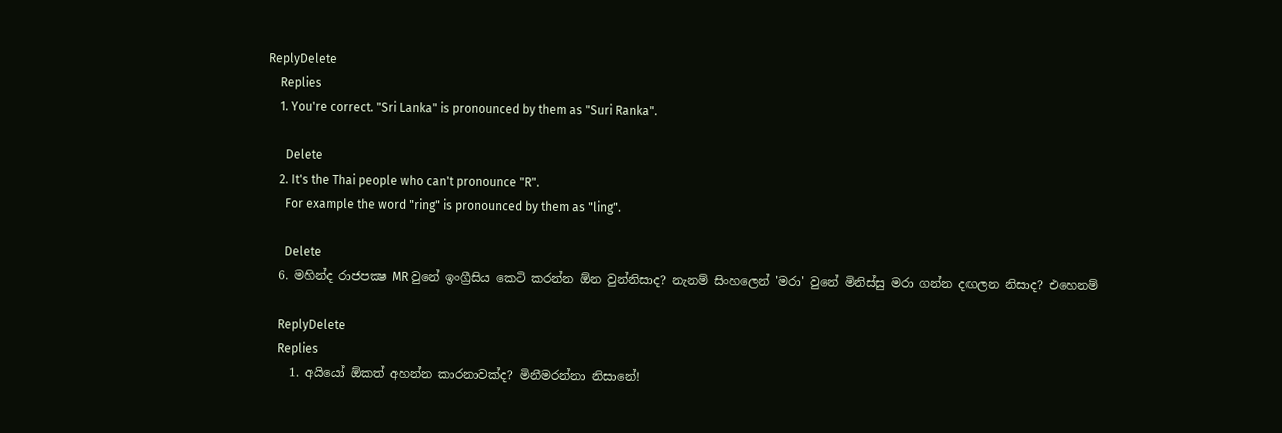ReplyDelete
    Replies
    1. You're correct. "Sri Lanka" is pronounced by them as "Suri Ranka".

      Delete
    2. It's the Thai people who can't pronounce "R".
      For example the word "ring" is pronounced by them as "ling".

      Delete
  6. මහින්ද රාජපක්‍ෂ MR වුනේ ඉංග්‍රීසිය කෙටි කරන්න ඕන වුන්නිසාද? නැනම් සිංහලෙන් 'මරා' වුනේ මිනිස්සු මරා ගන්න දඟලන නිසාද? එහෙනම්

    ReplyDelete
    Replies
    1. අයියෝ ඕකත් අහන්න කාරනාවක්ද? මිනීමරන්නා නිසානේ!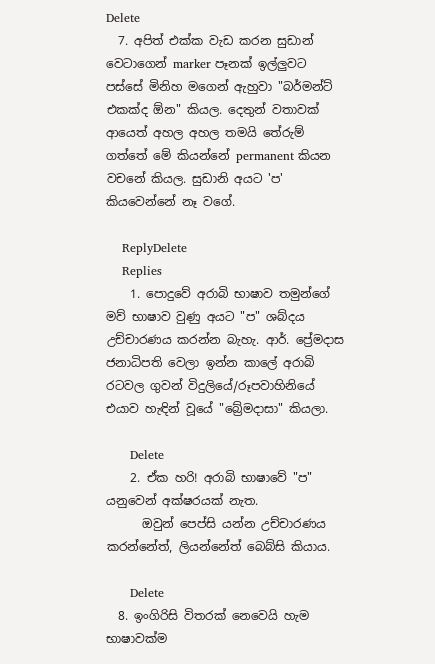Delete
  7. අපිත් එක්ක වැඩ කරන සුඩාන් වෙටාගෙන් marker පෑනක් ඉල්ලුවට පස්සේ මිනිහ මගෙන් ඇහුවා "බර්මන්ට් එකක්ද ඕන" කියල. දෙතුන් වතාවක් ආයෙත් අහල අහල තමයි තේරුම් ගත්තේ මේ කියන්නේ permanent කියන වචනේ කියල. සුඩානි අයට 'ප' කියවෙන්නේ නෑ වගේ.

    ReplyDelete
    Replies
    1. පොදුවේ අරාබි භාෂාව තමුන්ගේ මව් භාෂාව වුණු අයට "ප" ශබ්දය උච්චාරණය කරන්න බැහැ. ආර්. ප්‍රේමදාස ජනාධිපති වෙලා ඉන්න කාලේ අරාබි රටවල ගුවන් විදුලියේ/රූපවාහිනියේ එයාව හැඳින් වූයේ "බ්‍රේමදාසා" කියලා.

      Delete
    2. ඒක හරි! අරාබි භාෂාවේ "ප" යනුවෙන් අක්ෂරයක් නැත.
      ඔවුන් පෙප්සි යන්න උච්චාරණය කරන්නේත්, ලියන්නේත් බෙබ්සි කියාය.

      Delete
  8. ඉංගිරිසි විතරක් නෙවෙයි හැම භාෂාවක්ම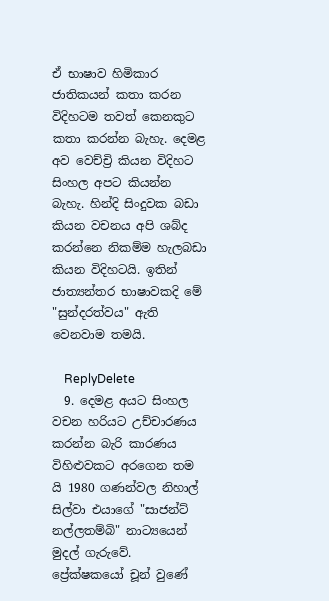ඒ භාෂාව හිමිකාර ජාතිකයන් කතා කරන විදිහටම තවත් කෙනකුට කතා කරන්න බැහැ. දෙමළ අව වෙච්ච්‍රි කියන විදිහට සිංහල අපට කියන්න බැහැ. හින්දි සිංදුවක බඩා කියන වචනය අපි ශබ්ද කරන්නෙ නිකම්ම හැලබඩා කියන විදිහටයි. ඉතින් ජාත්‍යන්තර භාෂාවකදි මේ "සුන්දරත්වය" ඇති වෙනවාම තමයි.

    ReplyDelete
  9. දෙමළ අයට සිංහල වචන හරියට උච්චාරණය කරන්න බැරි කාරණය විහිළුවකට අරගෙන තම යි 1980 ගණන්වල නිහාල් සිල්වා එයාගේ "සාජන්ට් නල්ලතම්බි" නාට්‍යයෙන් මුදල් ගැරුවේ. ප්‍රේක්ෂකයෝ චූන් වුණේ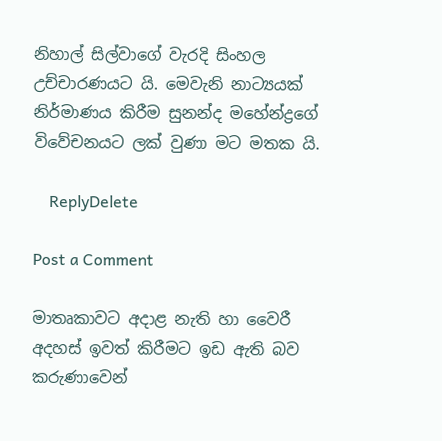නිහාල් සිල්වාගේ වැරදි සිංහල උච්චාරණයට යි. මෙවැනි නාට්‍යයක් නිර්මාණය කිරීම සුනන්ද මහේන්ද්‍රගේ විවේචනයට ලක් වුණා මට මතක යි.

    ReplyDelete

Post a Comment

මාතෘකාවට අදාළ නැති හා වෛරී අදහස් ඉවත් කිරීමට ඉඩ ඇති බව කරුණාවෙන්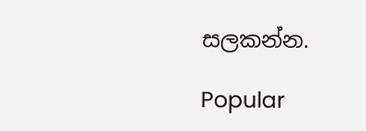සලකන්න.

Popular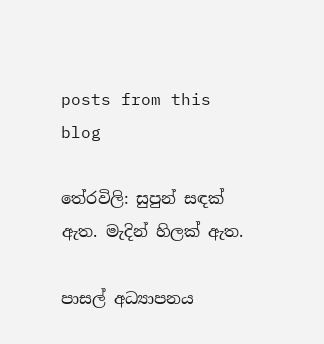posts from this blog

තේරවිලි: සුපුන් සඳක් ඇත. මැදින් හිලක් ඇත.

පාසල් අධ්‍යාපනය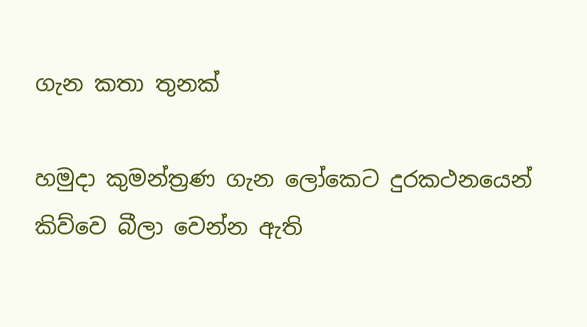ගැන කතා තුනක්

හමුදා කුමන්ත්‍රණ ගැන ලෝකෙට දුරකථනයෙන් කිව්වෙ බීලා වෙන්න ඇති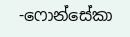-ෆොන්සේකා